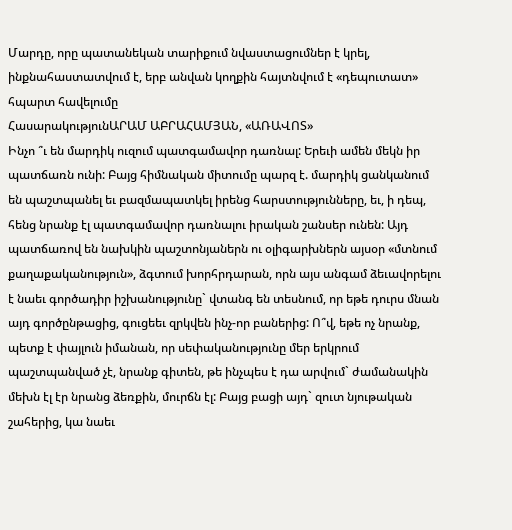Մարդը, որը պատանեկան տարիքում նվաստացումներ է կրել, ինքնահաստատվում է, երբ անվան կողքին հայտնվում է «դեպուտատ» հպարտ հավելումը
ՀասարակությունԱՐԱՄ ԱԲՐԱՀԱՄՅԱՆ, «ԱՌԱՎՈՏ»
Ինչո ՞ւ են մարդիկ ուզում պատգամավոր դառնալ: Երեւի ամեն մեկն իր պատճառն ունի: Բայց հիմնական միտումը պարզ է. մարդիկ ցանկանում են պաշտպանել եւ բազմապատկել իրենց հարստությունները, եւ, ի դեպ, հենց նրանք էլ պատգամավոր դառնալու իրական շանսեր ունեն: Այդ պատճառով են նախկին պաշտոնյաներն ու օլիգարխներն այսօր «մտնում քաղաքականություն», ձգտում խորհրդարան, որն այս անգամ ձեւավորելու է նաեւ գործադիր իշխանությունը` վտանգ են տեսնում, որ եթե դուրս մնան այդ գործընթացից, գուցեեւ զրկվեն ինչ-որ բաներից: Ո՞վ, եթե ոչ նրանք, պետք է փայլուն իմանան, որ սեփականությունը մեր երկրում պաշտպանված չէ, նրանք գիտեն, թե ինչպես է դա արվում` ժամանակին մեխն էլ էր նրանց ձեռքին, մուրճն էլ: Բայց բացի այդ` զուտ նյութական շահերից, կա նաեւ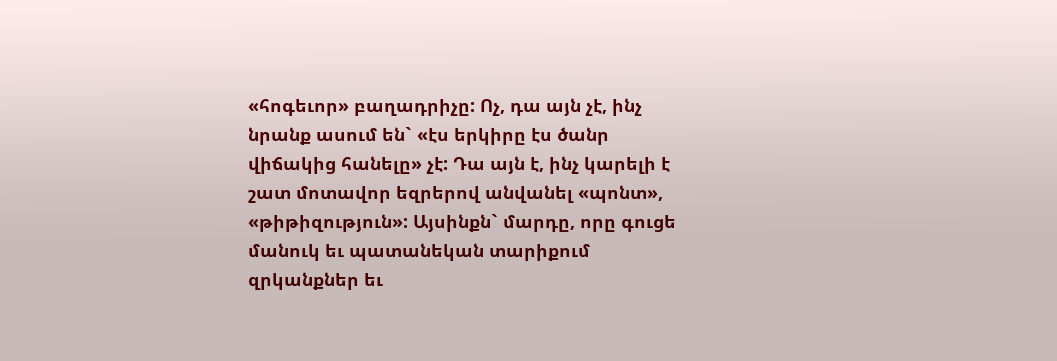«հոգեւոր» բաղադրիչը: Ոչ, դա այն չէ, ինչ նրանք ասում են` «էս երկիրը էս ծանր վիճակից հանելը» չէ: Դա այն է, ինչ կարելի է շատ մոտավոր եզրերով անվանել «պոնտ», «թիթիզություն»: Այսինքն` մարդը, որը գուցե մանուկ եւ պատանեկան տարիքում զրկանքներ եւ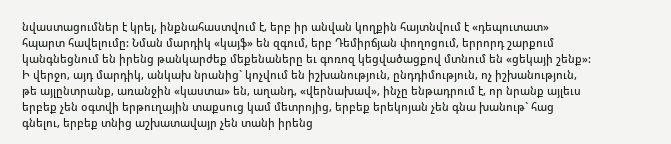նվաստացումներ է կրել, ինքնահաստվում է, երբ իր անվան կողքին հայտնվում է «դեպուտատ» հպարտ հավելումը: Նման մարդիկ «կայֆ» են զգում, երբ Դեմիրճյան փողոցում, երրորդ շարքում կանգնեցնում են իրենց թանկարժեք մեքենաները եւ գոռոզ կեցվածացքով մտնում են «ցեկայի շենք»: Ի վերջո, այդ մարդիկ, անկախ նրանից` կոչվում են իշխանություն, ընդդիմություն, ոչ իշխանություն, թե այլընտրանք, առանջին «կաստա» են, աղանդ, «վերնախավ», ինչը ենթադրում է, որ նրանք այլեւս երբեք չեն օգտվի երթուղային տաքսուց կամ մետրոյից, երբեք երեկոյան չեն գնա խանութ` հաց գնելու, երբեք տնից աշխատավայր չեն տանի իրենց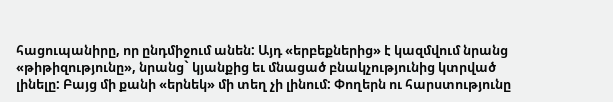հացուպանիրը, որ ընդմիջում անեն: Այդ «երբեքներից» է կազմվում նրանց «թիթիզությունը», նրանց` կյանքից եւ մնացած բնակչությունից կտրված լինելը: Բայց մի քանի «երնեկ» մի տեղ չի լինում: Փողերն ու հարստությունը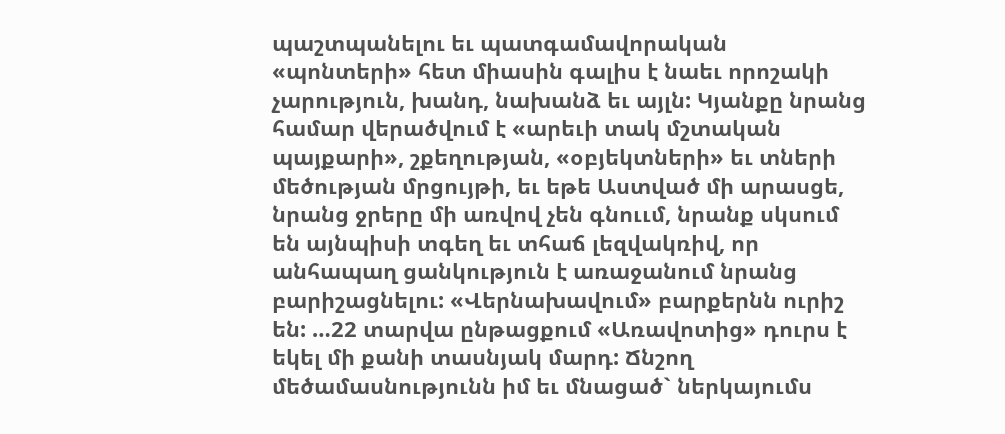պաշտպանելու եւ պատգամավորական «պոնտերի» հետ միասին գալիս է նաեւ որոշակի չարություն, խանդ, նախանձ եւ այլն: Կյանքը նրանց համար վերածվում է «արեւի տակ մշտական պայքարի», շքեղության, «օբյեկտների» եւ տների մեծության մրցույթի, եւ եթե Աստված մի արասցե, նրանց ջրերը մի առվով չեն գնոււմ, նրանք սկսում են այնպիսի տգեղ եւ տհաճ լեզվակռիվ, որ անհապաղ ցանկություն է առաջանում նրանց բարիշացնելու: «Վերնախավում» բարքերնն ուրիշ են: …22 տարվա ընթացքում «Առավոտից» դուրս է եկել մի քանի տասնյակ մարդ: Ճնշող մեծամասնությունն իմ եւ մնացած` ներկայումս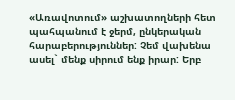«Առավոտում» աշխատողների հետ պահպանում է ջերմ, ընկերական հարաբերություններ: Չեմ վախենա ասել` մենք սիրում ենք իրար: Երբ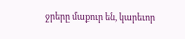ջրերը մաքուր են, կարեւոր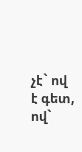չէ` ով է գետ, ով`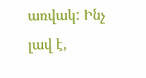առվակ: Ինչ լավ է,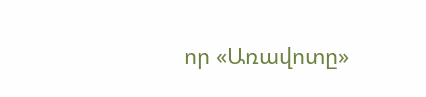որ «Առավոտը»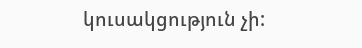կուսակցություն չի: